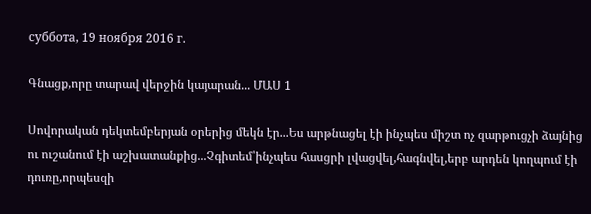суббота, 19 ноября 2016 г.

Գնացք,որը տարավ վերջին կայարան... ՄԱՍ 1

Սովորական դեկտեմբերյան օրերից մեկն էր...Ես արթնացել էի ինչպես միշտ ոչ զարթուցչի ձայնից ու ուշանում էի աշխատանքից...Չգիտեմ՝ինչպես հասցրի լվացվել,հագնվել,երբ արդեն կողպում էի դուռը,որպեսզի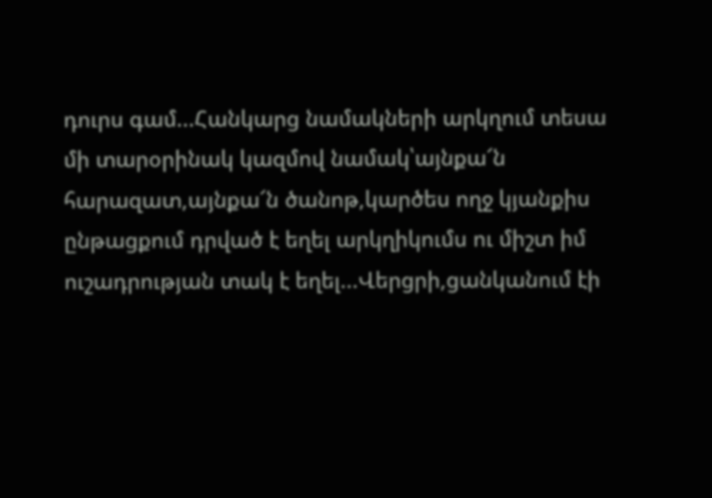դուրս գամ...Հանկարց նամակների արկղում տեսա մի տարօրինակ կազմով նամակ՝այնքա՜ն հարազատ,այնքա՜ն ծանոթ,կարծես ողջ կյանքիս ընթացքում դրված է եղել արկղիկումս ու միշտ իմ ուշադրության տակ է եղել...Վերցրի,ցանկանում էի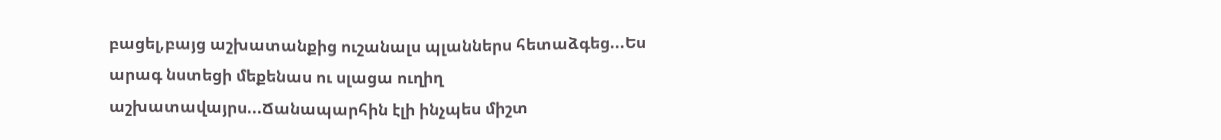բացել,բայց աշխատանքից ուշանալս պլաններս հետաձգեց...Ես արագ նստեցի մեքենաս ու սլացա ուղիղ աշխատավայրս...Ճանապարհին էլի ինչպես միշտ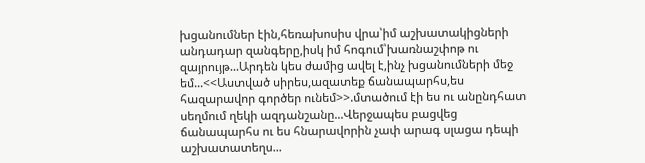խցանումներ էին,հեռախոսիս վրա՝իմ աշխատակիցների անդադար զանգերը,իսկ իմ հոգում՝խառնաշփոթ ու զայրույթ...Արդեն կես ժամից ավել է,ինչ խցանումների մեջ եմ...<<Աստված սիրես,ազատեք ճանապարհս,ես հազարավոր գործեր ունեմ>>.մտածում էի ես ու անընդհատ սեղմում ղեկի ազդանշանը...Վերջապես բացվեց ճանապարհս ու ես հնարավորին չափ արագ սլացա դեպի աշխատատեղս...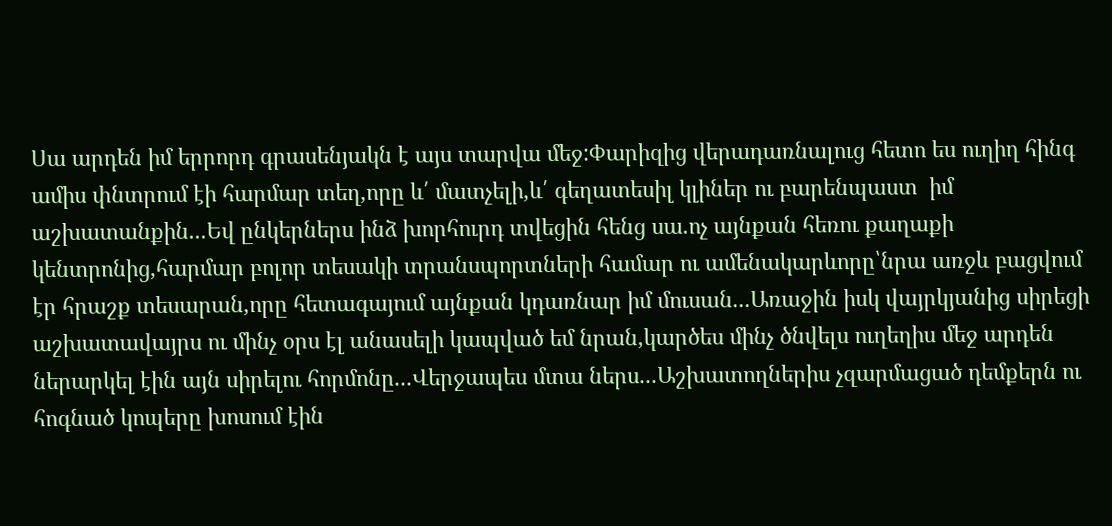Սա արդեն իմ երրորդ գրասենյակն է այս տարվա մեջ:Փարիզից վերադառնալուց հետո ես ուղիղ հինգ ամիս փնտրում էի հարմար տեղ,որը և՛ մատչելի,և՛ գեղատեսիլ կլիներ ու բարենպաստ  իմ աշխատանքին...Եվ ընկերներս ինձ խորհուրդ տվեցին հենց սա.ոչ այնքան հեռու քաղաքի կենտրոնից,հարմար բոլոր տեսակի տրանսպորտների համար ու ամենակարևորը՝նրա առջև բացվում էր հրաշք տեսարան,որը հետագայում այնքան կդառնար իմ մուսան...Առաջին իսկ վայրկյանից սիրեցի աշխատավայրս ու մինչ օրս էլ անասելի կապված եմ նրան,կարծես մինչ ծնվելս ուղեղիս մեջ արդեն ներարկել էին այն սիրելու հորմոնը...Վերջապես մտա ներս...Աշխատողներիս չզարմացած դեմքերն ու հոգնած կոպերը խոսում էին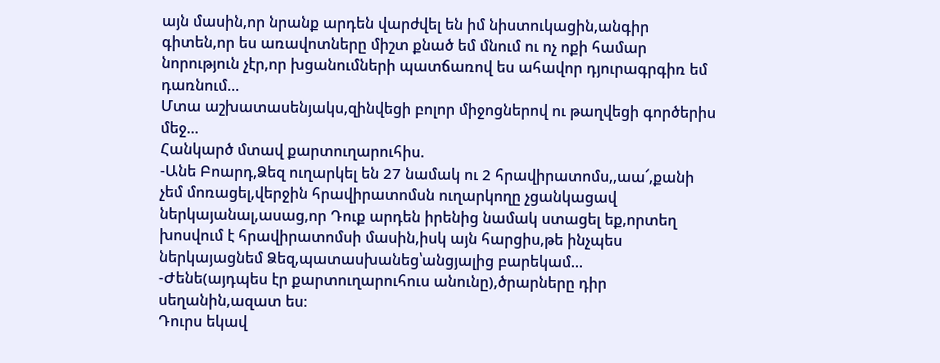այն մասին,որ նրանք արդեն վարժվել են իմ նիստուկացին,անգիր գիտեն,որ ես առավոտները միշտ քնած եմ մնում ու ոչ ոքի համար նորություն չէր,որ խցանումների պատճառով ես ահավոր դյուրագրգիռ եմ դառնում...
Մտա աշխատասենյակս,զինվեցի բոլոր միջոցներով ու թաղվեցի գործերիս մեջ...
Հանկարծ մտավ քարտուղարուհիս.
-Անե Բոարդ,Ձեզ ուղարկել են 27 նամակ ու 2 հրավիրատոմս,,աա՜,քանի չեմ մոռացել,վերջին հրավիրատոմսն ուղարկողը չցանկացավ ներկայանալ,ասաց,որ Դուք արդեն իրենից նամակ ստացել եք,որտեղ խոսվում է հրավիրատոմսի մասին,իսկ այն հարցիս,թե ինչպես ներկայացնեմ Ձեզ,պատասխանեց՝անցյալից բարեկամ...
-Ժենե(այդպես էր քարտուղարուհուս անունը),ծրարները դիր սեղանին,ազատ ես։
Դուրս եկավ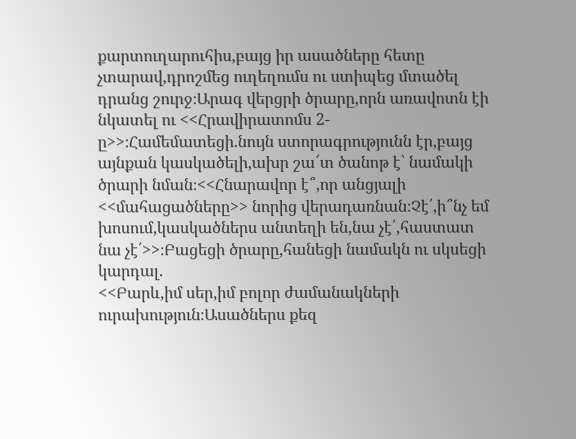քարտուղարուհիս,բայց իր ասածները հետը չտարավ,դրոշմեց ուղեղումս ու ստիպեց մտածել դրանց շուրջ։Արագ վերցրի ծրարը,որն առավոտն էի նկատել ու <<Հրավիրատոմս 2-ը>>։Համեմատեցի.նույն ստորագրությունն էր,բայց այնքան կասկածելի,ախր շա՜տ ծանոթ է՝ նամակի ծրարի նման։<<Հնարավոր է՞,որ անցյալի <<մահացածները>> նորից վերադառնան։Չէ՛,ի՞նչ եմ խոսում,կասկածներս անտեղի են,նա չէ՛,հաստատ նա չէ՛>>։Բացեցի ծրարը,հանեցի նամակն ու սկսեցի կարդալ.
<<Բարև,իմ սեր,իմ բոլոր ժամանակների ուրախություն։Ասածներս քեզ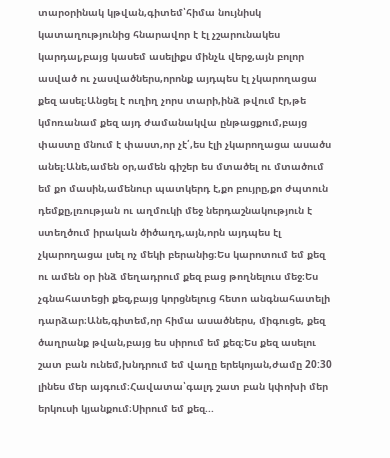տարօրինակ կթվան,գիտեմ՝հիմա նույնիսկ կատաղությունից հնարավոր է էլ չշարունակես կարդալ,բայց կասեմ ասելիքս մինչև վերջ,այն բոլոր ասված ու չասվածներս,որոնք այդպես էլ չկարողացա քեզ ասել։Անցել է ուղիղ չորս տարի,ինձ թվում էր,թե կմոռանամ քեզ այդ ժամանակվա ընթացքում,բայց փաստը մնում է փաստ,որ չէ՛,ես էլի չկարողացա ասածս անել։Անե,ամեն օր,ամեն գիշեր ես մտածել ու մտածում եմ քո մասին,ամենուր պատկերդ է,քո բույրը,քո ժպտուն դեմքը,լռության ու աղմուկի մեջ ներդաշնակություն է ստեղծում իրական ծիծաղդ,այն,որն այդպես էլ չկարողացա լսել ոչ մեկի բերանից։Ես կարոտում եմ քեզ ու ամեն օր ինձ մեղադրում քեզ բաց թողնելուս մեջ։Ես չգնահատեցի քեզ,բայց կորցնելուց հետո անգնահատելի դարձար։Անե,գիտեմ,որ հիմա ասածներս, միգուցե, քեզ ծաղրանք թվան,բայց ես սիրում եմ քեզ։Ես քեզ ասելու շատ բան ունեմ,խնդրում եմ վաղը երեկոյան,ժամը 20:30 լինես մեր այգում։Հավատա՝գալդ շատ բան կփոխի մեր երկուսի կյանքում։Սիրում եմ քեզ...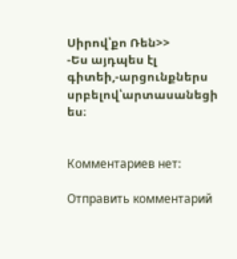Սիրով՝քո Ռեն>>
-Ես այդպես էլ գիտեի,-արցունքներս սրբելով՝արտասանեցի ես։


Комментариев нет:

Отправить комментарий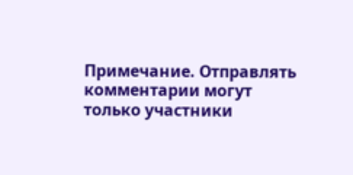Примечание. Отправлять комментарии могут только участники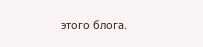этого блога.